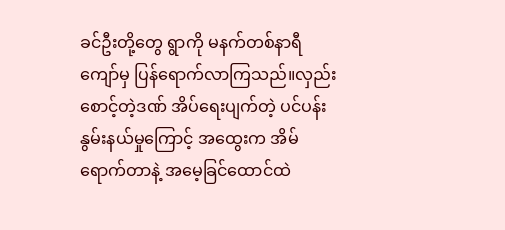ခင်ဦးတို့တွေ ရွာကို မနက်တစ်နာရီကျော်မှ ပြန်ရောက်လာကြသည်။လှည်းစောင့်တဲ့ဒဏ် အိပ်ရေးပျက်တဲ့ ပင်ပန်းနွမ်းနယ်မှုကြောင့် အထွေးက အိမ်ရောက်တာနဲ့ အမေ့ခြင်ထောင်ထဲ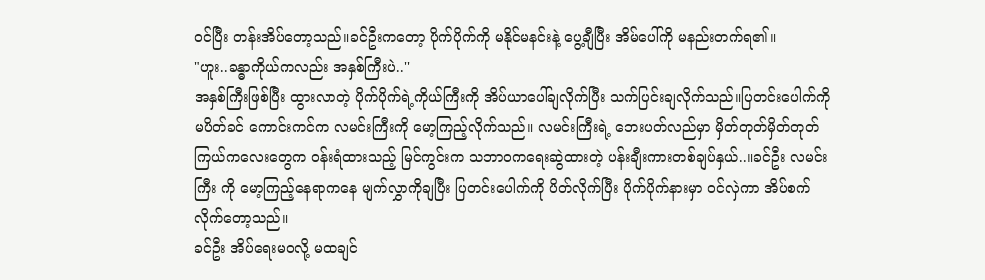ဝင်ပြီး တန်းအိပ်တော့သည်။ခင်ဦးကတော့ ပိုက်ပိုက်ကို မနိုင်မနင်းနဲ့ ပွေ့ချီပြီး အိမ်ပေါ်ကို မနည်းတက်ရ၏။
"ဟူး..ခန္ဓာကိုယ်ကလည်း အနှစ်ကြီးပဲ..''
အနှစ်ကြီးဖြစ်ပြီး ထွားလာတဲ့ ပိုက်ပိုက်ရဲ့ကိုယ်ကြီးကို အိပ်ယာပေါ်ချလိုက်ပြီး သက်ပြင်းချလိုက်သည်။ပြတင်းပေါက်ကို မပိတ်ခင် ကောင်းကင်က လမင်းကြီးကို မော့ကြည့်လိုက်သည်။ လမင်းကြီးရဲ့ ဘေးပတ်လည်မှာ မှိတ်တုတ်မှိတ်တုတ် ကြယ်ကလေးတွေက ဝန်းရံထားသည့် မြင်ကွင်းက သဘာဝကရေးဆွဲထားတဲ့ ပန်းချီးကားတစ်ချပ်နှယ်..။ခင်ဦး လမင်းကြီး ကို မော့ကြည့်နေရာကနေ မျက်လွှာကိုချပြီး ပြတင်းပေါက်ကို ပိတ်လိုက်ပြီး ပိုက်ပိုက်နားမှာ ဝင်လှဲကာ အိပ်စက်လိုက်တော့သည်။
ခင်ဦး အိပ်ရေးမဝလို့ မထချင်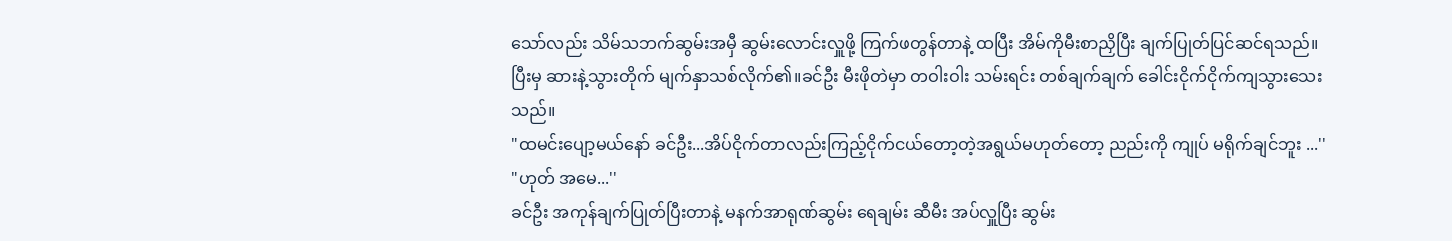သော်လည်း သိမ်သဘက်ဆွမ်းအမှီ ဆွမ်းလောင်းလှူဖို့ ကြက်ဖတွန်တာနဲ့ ထပြီး အိမ်ကိုမီးစာညှိပြီး ချက်ပြုတ်ပြင်ဆင်ရသည်။ပြီးမှ ဆားနဲ့သွားတိုက် မျက်နှာသစ်လိုက်၏။ခင်ဦး မီးဖိုတဲမှာ တဝါးဝါး သမ်းရင်း တစ်ချက်ချက် ခေါင်းငိုက်ငိုက်ကျသွားသေးသည်။
"ထမင်းပျော့မယ်နော် ခင်ဦး...အိပ်ငိုက်တာလည်းကြည့်ငိုက်ငယ်တော့တဲ့အရွယ်မဟုတ်တော့ ညည်းကို ကျုပ် မရိုက်ချင်ဘူး ...''
"ဟုတ် အမေ...''
ခင်ဦး အကုန်ချက်ပြုတ်ပြီးတာနဲ့ မနက်အာရုဏ်ဆွမ်း ရေချမ်း ဆီမီး အပ်လှူပြီး ဆွမ်း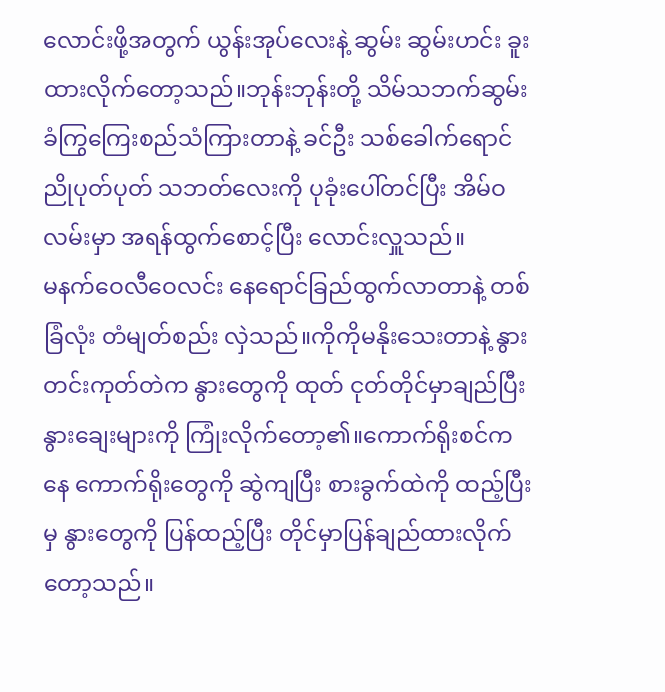လောင်းဖို့အတွက် ယွန်းအုပ်လေးနဲ့ ဆွမ်း ဆွမ်းဟင်း ခူးထားလိုက်တော့သည်။ဘုန်းဘုန်းတို့ သိမ်သဘက်ဆွမ်းခံကြွကြေးစည်သံကြားတာနဲ့ ခင်ဦး သစ်ခေါက်ရောင်ညိုပုတ်ပုတ် သဘတ်လေးကို ပုခုံးပေါ်တင်ပြီး အိမ်ဝလမ်းမှာ အရန်ထွက်စောင့်ပြီး လောင်းလှူသည်။
မနက်ဝေလီဝေလင်း နေရောင်ခြည်ထွက်လာတာနဲ့ တစ်ခြံလုံး တံမျတ်စည်း လှဲသည်။ကိုကိုမနိုးသေးတာနဲ့ နွားတင်းကုတ်တဲက နွားတွေကို ထုတ် ငုတ်တိုင်မှာချည်ပြီး နွားချေးများကို ကြုံးလိုက်တော့၏။ကောက်ရိုးစင်ကနေ ကောက်ရိုးတွေကို ဆွဲကျပြီး စားခွက်ထဲကို ထည့်ပြီးမှ နွားတွေကို ပြန်ထည့်ပြီး တိုင်မှာပြန်ချည်ထားလိုက်တော့သည်။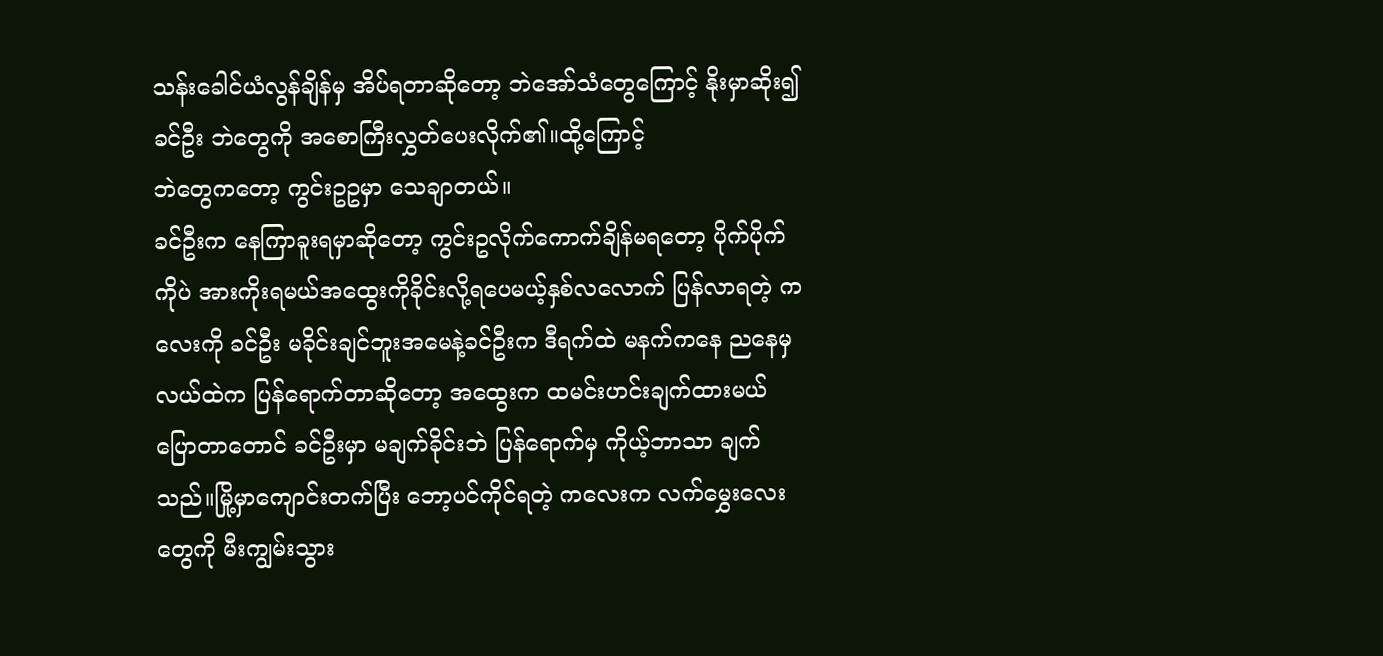သန်းခေါင်ယံလွန်ချိန်မှ အိပ်ရတာဆိုတော့ ဘဲအော်သံတွေကြောင့် နိုးမှာဆိုး၍ ခင်ဦး ဘဲတွေကို အစောကြီးလွှတ်ပေးလိုက်၏။ထို့ကြောင့်
ဘဲတွေကတော့ ကွင်းဥဥမှာ သေချာတယ်။
ခင်ဦးက နေကြာခူးရမှာဆိုတော့ ကွင်းဥလိုက်ကောက်ချိန်မရတော့ ပိုက်ပိုက်ကိုပဲ အားကိုးရမယ်အထွေးကိုခိုင်းလို့ရပေမယ့်နှစ်လလောက် ပြန်လာရတဲ့ ကလေးကို ခင်ဦး မခိုင်းချင်ဘူးအမေနဲ့ခင်ဦးက ဒီရက်ထဲ မနက်ကနေ ညနေမှ လယ်ထဲက ပြန်ရောက်တာဆိုတော့ အထွေးက ထမင်းဟင်းချက်ထားမယ် ပြောတာတောင် ခင်ဦးမှာ မချက်ခိုင်းဘဲ ပြန်ရောက်မှ ကိုယ့်ဘာသာ ချက်သည်။မြို့မှာကျောင်းတက်ပြီး ဘော့ပင်ကိုင်ရတဲ့ ကလေးက လက်မွှေးလေးတွေကို မီးကျွမ်းသွား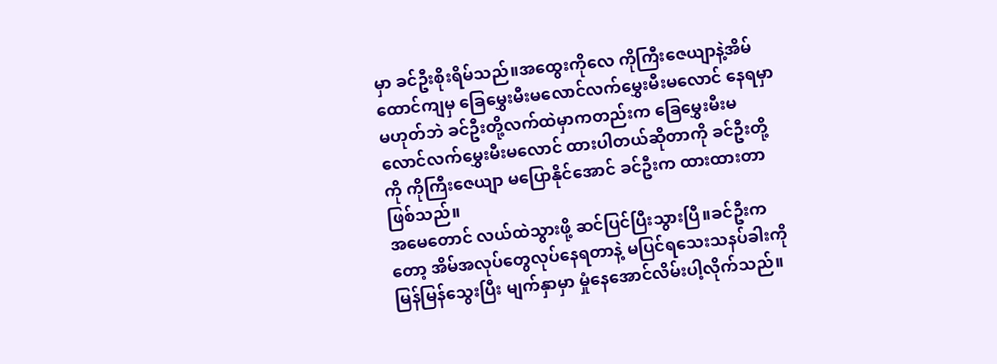မှာ ခင်ဦးစိုးရိမ်သည်။အထွေးကိုလေ ကိုကြီးဇေယျာနဲ့အိမ်ထောင်ကျမှ ခြေမွှေးမီးမလောင်လက်မွှေးမီးမလောင် နေရမှာမဟုတ်ဘဲ ခင်ဦးတို့လက်ထဲမှာကတည်းက ခြေမွှေးမီးမလောင်လက်မွှေးမီးမလောင် ထားပါတယ်ဆိုတာကို ခင်ဦးတို့ကို ကိုကြီးဇေယျာ မပြောနိုင်အောင် ခင်ဦးက ထားထားတာ ဖြစ်သည်။
အမေတောင် လယ်ထဲသွားဖို့ ဆင်ပြင်ပြီးသွားပြီ။ခင်ဦးကတော့ အိမ်အလုပ်တွေလုပ်နေရတာနဲ့ မပြင်ရသေးသနပ်ခါးကို မြန်မြန်သွေးပြီး မျက်နှာမှာ မှုံနေအောင်လိမ်းပါ့လိုက်သည်။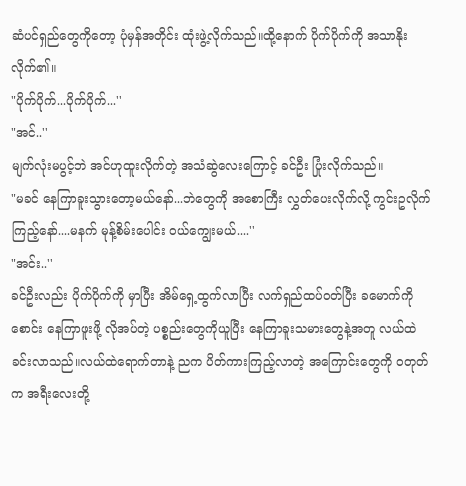ဆံပင်ရှည်တွေကိုတော့ ပုံမှန်အတိုင်း ထုံးဖွဲ့လိုက်သည်။ထို့နောက် ပိုက်ပိုက်ကို အသာနိုးလိုက်၏။
"ပိုက်ပိုက်...ပိုက်ပိုက်...''
"အင်..''
မျက်လုံးမပွင့်ဘဲ အင်ဟုထူးလိုက်တဲ့ အသံဆွဲလေးကြောင့် ခင်ဦး ပြုံးလိုက်သည်။
"မခင် နေကြာခူးသွားတော့မယ်နော်...ဘဲတွေကို အစောကြီး လွှတ်ပေးလိုက်လို့ ကွင်းဥလိုက်ကြည့်နော်....မနက် မုန့်စိမ်းပေါင်း ဝယ်ကျွေးမယ်....''
"အင်း..''
ခင်ဦးလည်း ပိုက်ပိုက်ကို မှာပြီး အိမ်ရှေ့ထွက်လာပြီး လက်ရှည်ထပ်ဝတ်ပြီး ခမောက်ကိုစောင်း နေကြာဖူးဖို့ လိုအပ်တဲ့ ပစ္စည်းတွေကိုယူပြီး နေကြာခူးသမားတွေနဲ့အတူ လယ်ထဲခင်းလာသည်။လယ်ထဲရောက်တာနဲ့ ညက ပိတ်ကားကြည့်လာတဲ့ အကြောင်းတွေကို ဝတုတ်က အရီးလေးတို့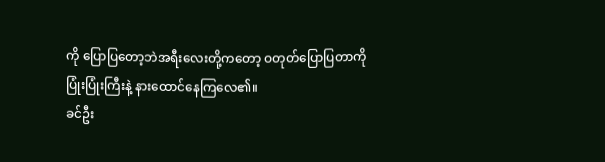ကို ပြောပြတော့ဘဲအရီးလေးတို့ကတော့ ဝတုတ်ပြောပြတာကို ပြုံးပြုံးကြီးနဲ့ နားထောင်နေကြလေ၏။
ခင်ဦး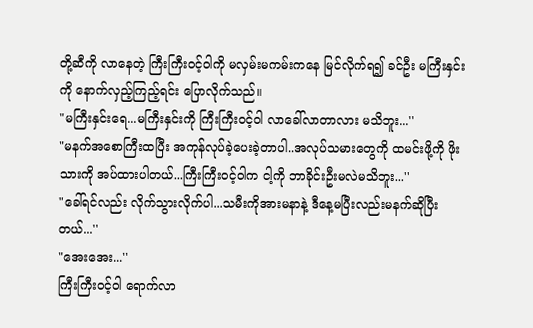တို့ဆီကို လာနေတဲ့ ကြီးကြီးဝင့်ဝါကို မလှမ်းမကမ်းကနေ မြင်လိုက်ရ၍ ခင်ဦး မကြီးနှင်းကို နောက်လှည့်ကြည့်ရင်း ပြောလိုက်သည်။
"မကြီးနှင်းရေ...မကြီးနှင်းကို ကြီးကြီးဝင့်ဝါ လာခေါ်လာတာလား မသိဘူး...''
"မနက်အစောကြီးထပြီး အကုန်လုပ်ခဲ့ပေးခဲ့တာပါ..အလုပ်သမားတွေကို ထမင်းဖို့ကို ဖိုးသားကို အပ်ထားပါတယ်...ကြီးကြီးဝင့်ဝါက ငါ့ကို ဘာခိုင်းဦးမလဲမသိဘူး...''
"ခေါ်ရင်လည်း လိုက်သွားလိုက်ပါ...သမီးကိုအားမနာနဲ့ ဒီနေ့မပြီးလည်းမနက်ဆိုပြီးတယ်...''
"အေးအေး...''
ကြီးကြီးဝင့်ဝါ ရောက်လာ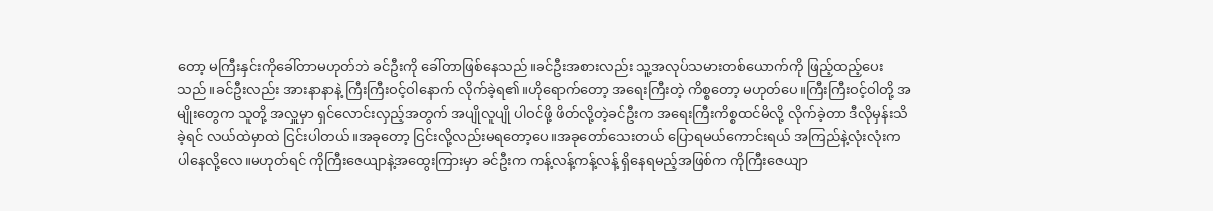တော့ မကြီးနှင်းကိုခေါ်တာမဟုတ်ဘဲ ခင်ဦးကို ခေါ်တာဖြစ်နေသည်။ခင်ဦးအစားလည်း သူ့အလုပ်သမားတစ်ယောက်ကို ဖြည့်ထည့်ပေးသည်။ခင်ဦးလည်း အားနာနာနဲ့ ကြီးကြီးဝင့်ဝါနောက် လိုက်ခဲ့ရ၏။ဟိုရောက်တော့ အရေးကြီးတဲ့ ကိစ္စတော့ မဟုတ်ပေ။ကြီးကြီးဝင့်ဝါတို့ အမျိုးတွေက သူတို့ အလှူမှာ ရှင်လောင်းလှည့်အတွက် အပျိုလူပျို ပါဝင်ဖို့ ဖိတ်လို့တဲ့ခင်ဦးက အရေးကြီးကိစ္စထင်မိလို့ လိုက်ခဲ့တာ ဒီလိုမှန်းသိခဲ့ရင် လယ်ထဲမှာထဲ ငြင်းပါတယ်။အခုတော့ ငြင်းလို့လည်းမရတော့ပေ။အခုတော်သေးတယ် ပြောရမယ်ကောင်းရယ် အကြည်နဲ့လုံးလုံးက ပါနေလို့လေ။မဟုတ်ရင် ကိုကြီးဇေယျာနဲ့အထွေးကြားမှာ ခင်ဦးက ကန့်လန့်ကန့်လန့် ရှိနေရမည့်အဖြစ်က ကိုကြီးဇေယျာ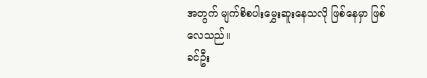အတွက် မျက်စိစပါးမွှေးဆူးနေသလို ဖြစ်နေမှာ ဖြစ်လေသည်။
ခင်ဦး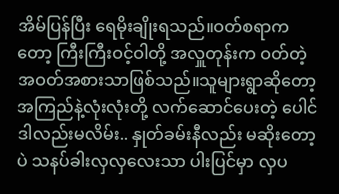အိမ်ပြန်ပြီး ရေမိုးချိုးရသည်။ဝတ်စရာကတော့ ကြီးကြီးဝင့်ဝါတို့ အလှူတုန်းက ဝတ်တဲ့အဝတ်အစားသာဖြစ်သည်။သူများရွာဆိုတော့ အကြည်နဲ့လုံးလုံးတို့ လက်ဆောင်ပေးတဲ့ ပေါင်ဒါလည်းမလိမ်း.. နှုတ်ခမ်းနီလည်း မဆိုးတော့ပဲ သနပ်ခါးလှလှလေးသာ ပါးပြင်မှာ လှပ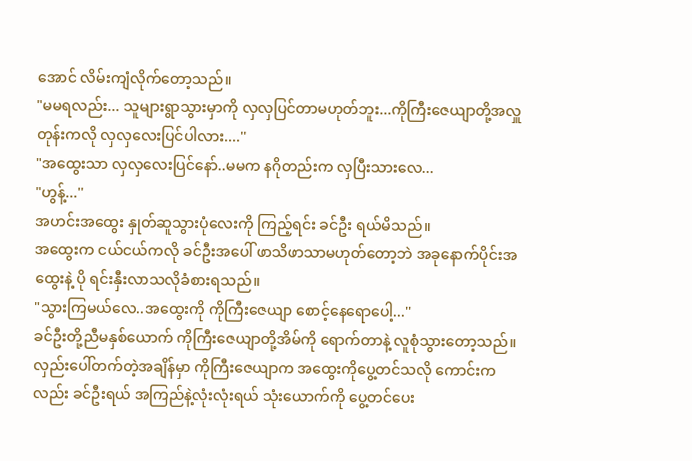အောင် လိမ်းကျံလိုက်တော့သည်။
"မမရလည်း... သူများရွာသွားမှာကို လှလှပြင်တာမဟုတ်ဘူး...ကိုကြီးဇေယျာတို့အလှူတုန်းကလို လှလှလေးပြင်ပါလား....''
"အထွေးသာ လှလှလေးပြင်နော်..မမက နဂိုတည်းက လှပြီးသားလေ...
"ဟွန့်...''
အဟင်းအထွေး နှုတ်ဆူသွားပုံလေးကို ကြည့်ရင်း ခင်ဦး ရယ်မိသည်။
အထွေးက ငယ်ငယ်ကလို ခင်ဦးအပေါ် ဖာသိဖာသာမဟုတ်တော့ဘဲ အခုနောက်ပိုင်းအထွေးနဲ့ ပို ရင်းနှီးလာသလိုခံစားရသည်။
"သွားကြမယ်လေ..အထွေးကို ကိုကြီးဇေယျာ စောင့်နေရောပေါ့...''
ခင်ဦးတို့ညီမနှစ်ယောက် ကိုကြီးဇေယျာတို့အိမ်ကို ရောက်တာနဲ့ လူစုံသွားတော့သည်။လှည်းပေါ်တက်တဲ့အချိန်မှာ ကိုကြီးဇေယျာက အထွေးကိုပွေ့တင်သလို ကောင်းကလည်း ခင်ဦးရယ် အကြည်နဲ့လုံးလုံးရယ် သုံးယောက်ကို ပွေ့တင်ပေး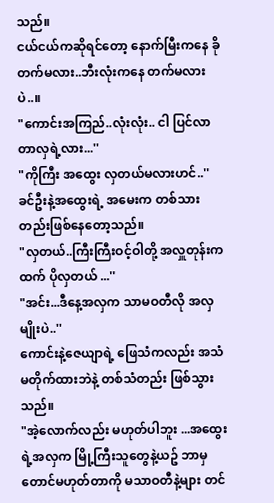သည်။
ငယ်ငယ်ကဆိုရင်တော့ နောက်မြီးကနေ ခိုတက်မလား..ဘီးလုံးကနေ တက်မလားပဲ..။
"ကောင်းအကြည်..လုံးလုံး.. ငါ ပြင်လာတာလှရဲ့လား...''
"ကိုကြီး အထွေး လှတယ်မလားဟင်..''
ခင်ဦးနဲ့အထွေးရဲ့ အမေးက တစ်သားတည်းဖြစ်နေတော့သည်။
"လှတယ်..ကြီးကြီးဝင့်ဝါတို့ အလှူတုန်းကထက် ပိုလှတယ် ...''
"အင်း...ဒီနေ့အလှက သာမဝတီလို အလှမျိုးပဲ..''
ကောင်းနဲ့ဇေယျာရဲ့ ဖြေသံကလည်း အသံမတိုက်ထားဘဲနဲ့ တစ်သံတည်း ဖြစ်သွားသည်။
"အဲ့လောက်လည်း မဟုတ်ပါဘူး ...အထွေးရဲ့အလှက မြို့ကြီးသူတွေနဲ့ယဥ် ဘာမှတောင်မဟုတ်တာကို မသာဝတီနဲ့များ တင်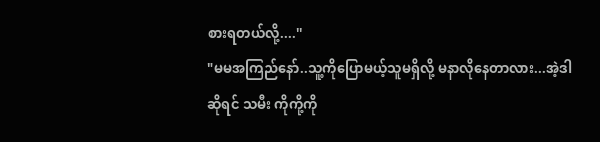စားရတယ်လို့....''
"မမအကြည်နော်..သူ့ကိုပြောမယ့်သူမရှိလို့ မနာလိုနေတာလား...အဲ့ဒါဆိုရင် သမီး ကိုကို့ကို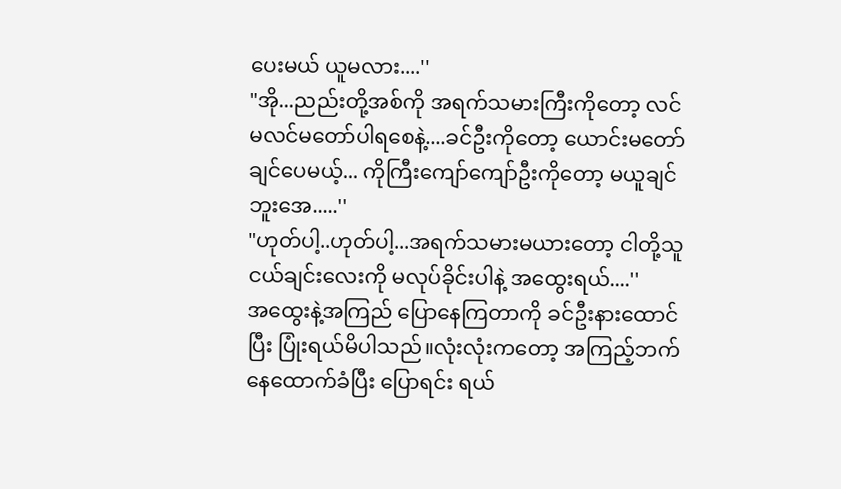ပေးမယ် ယူမလား....''
"အို...ညည်းတို့အစ်ကို အရက်သမားကြီးကိုတော့ လင်မလင်မတော်ပါရစေနဲ့....ခင်ဦးကိုတော့ ယောင်းမတော်ချင်ပေမယ့်... ကိုကြီးကျော်ကျော်ဦးကိုတော့ မယူချင်ဘူးအေ.....''
"ဟုတ်ပါ့..ဟုတ်ပါ့...အရက်သမားမယားတော့ ငါတို့သူငယ်ချင်းလေးကို မလုပ်ခိုင်းပါနဲ့ အထွေးရယ်....''
အထွေးနဲ့အကြည် ပြောနေကြတာကို ခင်ဦးနားထောင်ပြီး ပြုံးရယ်မိပါသည်။လုံးလုံးကတော့ အကြည့်ဘက်နေထောက်ခံပြီး ပြောရင်း ရယ်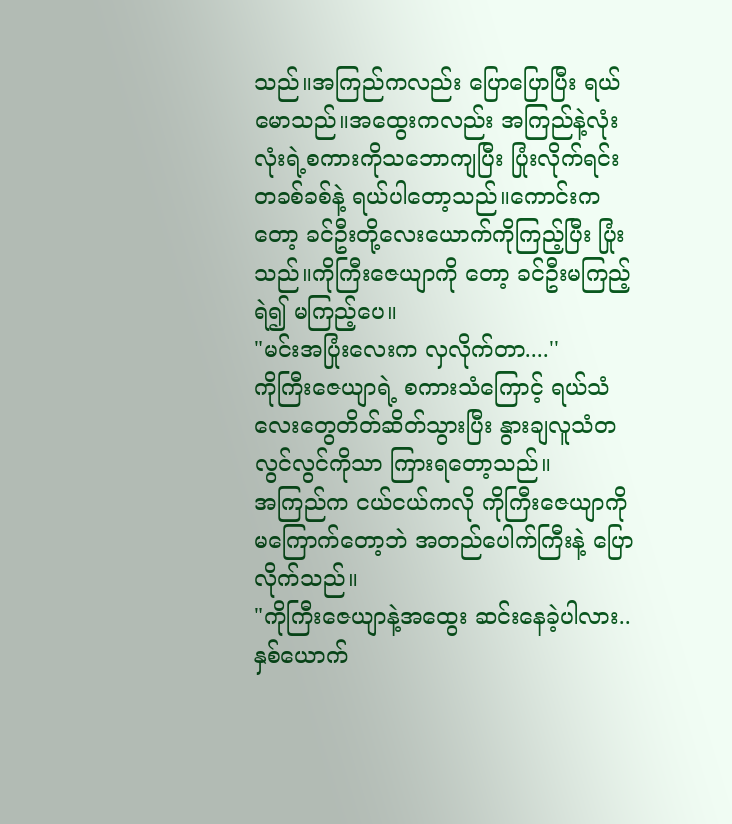သည်။အကြည်ကလည်း ပြောပြောပြီး ရယ်မောသည်။အထွေးကလည်း အကြည်နဲ့လုံးလုံးရဲ့စကားကိုသဘောကျပြီး ပြုံးလိုက်ရင်း တခစ်ခစ်နဲ့ ရယ်ပါတော့သည်။ကောင်းကတော့ ခင်ဦးတို့လေးယောက်ကိုကြည့်ပြီး ပြုံးသည်။ကိုကြီးဇေယျာကို တော့ ခင်ဦးမကြည့်ရဲ၍ မကြည့်ပေ။
"မင်းအပြုံးလေးက လှလိုက်တာ....''
ကိုကြီးဇေယျာရဲ့ စကားသံကြောင့် ရယ်သံလေးတွေတိတ်ဆိတ်သွားပြီး နွားချလူသံတလွင်လွင်ကိုသာ ကြားရတော့သည်။
အကြည်က ငယ်ငယ်ကလို ကိုကြီးဇေယျာကို မကြောက်တော့ဘဲ အတည်ပေါက်ကြီးနဲ့ ပြောလိုက်သည်။
"ကိုကြီးဇေယျာနဲ့အထွေး ဆင်းနေခဲ့ပါလား..နှစ်ယောက်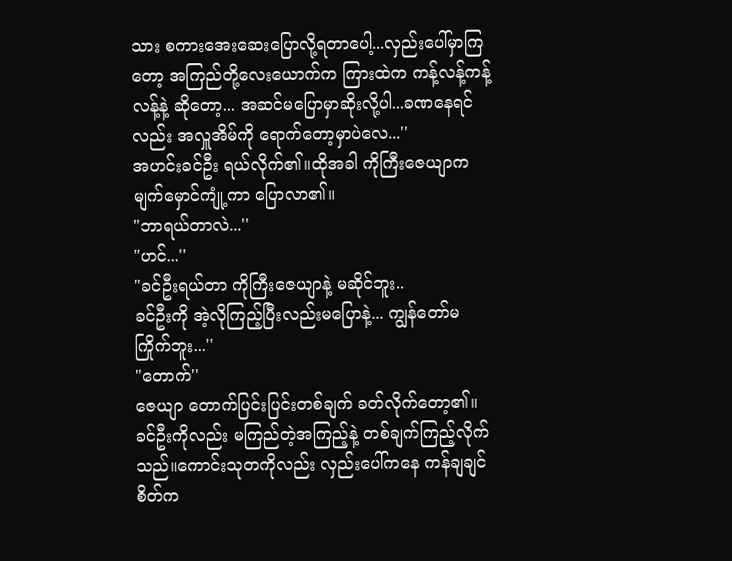သား စကားအေးဆေးပြောလို့ရတာပေါ့...လှည်းပေါ်မှာကြတော့ အကြည်တို့လေးယောက်က ကြားထဲက ကန့်လန့်ကန့်လန့်နဲ့ ဆိုတော့... အဆင်မပြောမှာဆိုးလို့ပါ...ခဏနေရင်လည်း အလှူအိမ်ကို ရောက်တော့မှာပဲလေ...''
အဟင်းခင်ဦး ရယ်လိုက်၏။ထိုအခါ ကိုကြီးဇေယျာက မျက်မှောင်ကျုံ့ကာ ပြောလာ၏။
"ဘာရယ်တာလဲ...''
"ဟင်...''
"ခင်ဦးရယ်တာ ကိုကြီးဇေယျာနဲ့ မဆိုင်ဘူး..
ခင်ဦးကို အဲ့လိုကြည့်ပြီးလည်းမပြောနဲ့... ကျွန်တော်မကြိုက်ဘူး...''
"တောက်''
ဇေယျာ တောက်ပြင်းပြင်းတစ်ချက် ခတ်လိုက်တော့၏။ခင်ဦးကိုလည်း မကြည်တဲ့အကြည့်နဲ့ တစ်ချက်ကြည့်လိုက်သည်။ကောင်းသုတကိုလည်း လှည်းပေါ်ကနေ ကန်ချချင်စိတ်က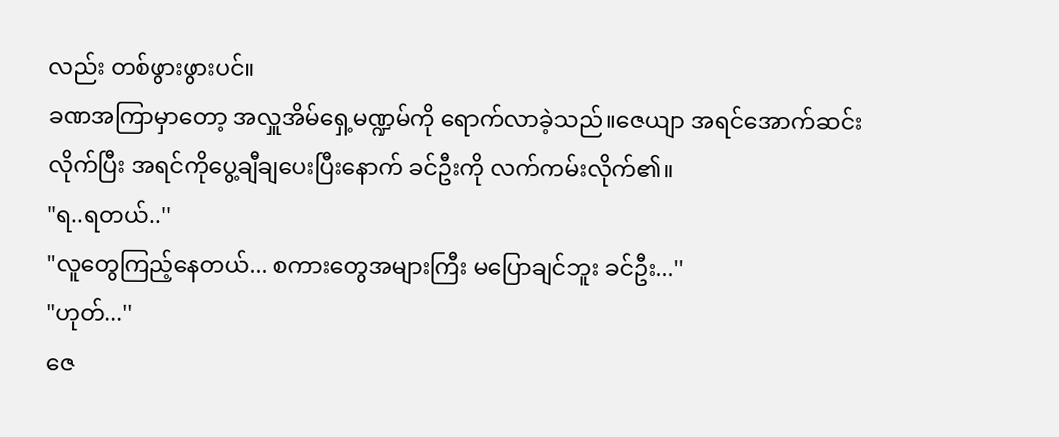လည်း တစ်ဖွားဖွားပင်။
ခဏအကြာမှာတော့ အလှူအိမ်ရှေ့မဏ္ဍမ်ကို ရောက်လာခဲ့သည်။ဇေယျာ အရင်အောက်ဆင်းလိုက်ပြီး အရင်ကိုပွေ့ချီချပေးပြီးနောက် ခင်ဦးကို လက်ကမ်းလိုက်၏။
"ရ..ရတယ်..''
"လူတွေကြည့်နေတယ်... စကားတွေအများကြီး မပြောချင်ဘူး ခင်ဦး...''
"ဟုတ်...''
ဇေ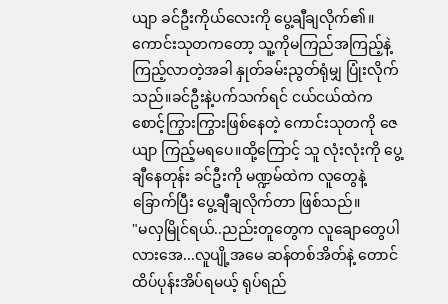ယျာ ခင်ဦးကိုယ်လေးကို ပွေ့ချီချလိုက်၏။ကောင်းသုတကတော့ သူ့ကိုမကြည်အကြည့်နဲ့ ကြည့်လာတဲ့အခါ နှုတ်ခမ်းညွတ်ရုံမျှ ပြုံးလိုက်သည်။ခင်ဦးနဲ့ပက်သက်ရင် ငယ်ငယ်ထဲက စောင့်ကြွားကြွားဖြစ်နေတဲ့ ကောင်းသုတကို ဇေယျာ ကြည့်မရပေ။ထို့ကြောင့် သူ လုံးလုံးကို ပွေ့ချီနေတုန်း ခင်ဦးကို မဏ္ဍမ်ထဲက လူတွေနဲ့ခြောက်ပြီး ပွေ့ချီချလိုက်တာ ဖြစ်သည်။
"မလှမြိုင်ရယ်..ညည်းတူတွေက လူချောတွေပါလားအေ...လူပျို့အမေ ဆန်တစ်အိတ်နဲ့ တောင်ထိပ်ပုန်းအိပ်ရမယ့် ရုပ်ရည်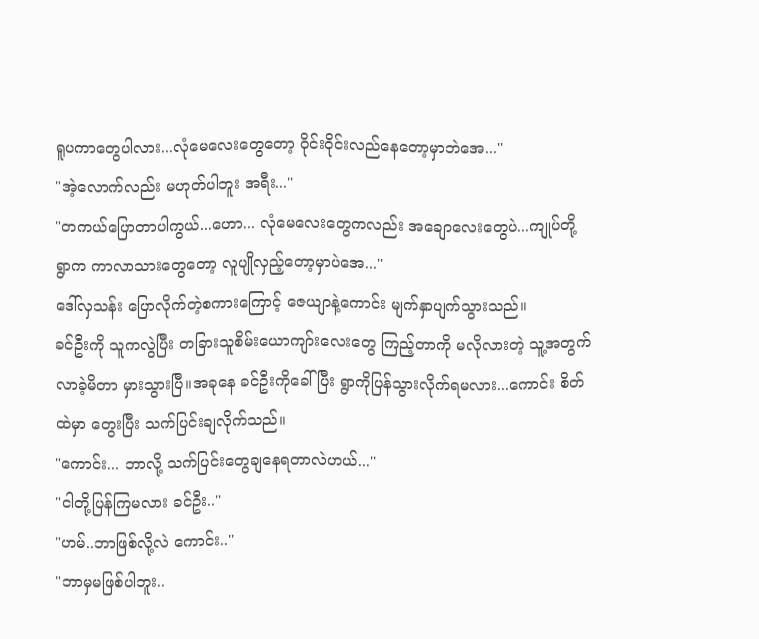ရူပကာတွေပါလား...လုံမေလေးတွေတော့ ဝိုင်းဝိုင်းလည်နေတော့မှာဘဲအေ...''
"အဲ့လောက်လည်း မဟုတ်ပါဘူး အရီး...''
"တကယ်ပြောတာပါကွယ်...ဟော... လုံမေလေးတွေကလည်း အချောလေးတွေပဲ...ကျုပ်တို့ရွာက ကာလာသားတွေတော့ လူပျိုလှည့်တော့မှာပဲအေ...''
ဒေါ်လှသန်း ပြောလိုက်တဲ့စကားကြောင့် ဇေယျာနဲ့ကောင်း မျက်နှာပျက်သွားသည်။
ခင်ဦးကို သူကလွဲပြီး တခြားသူစိမ်းယောကျာ်းလေးတွေ ကြည့်တာကို မလိုလားတဲ့ သူ့အတွက် လာခဲ့မိတာ မှားသွားပြီ။အခုနေ ခင်ဦးကိုခေါ်ပြီး ရွာကိုပြန်သွားလိုက်ရမလား...ကောင်း စိတ်ထဲမှာ တွေးပြီး သက်ပြင်းချလိုက်သည်။
"ကောင်း... ဘာလို့ သက်ပြင်းတွေချနေရတာလဲဟယ်...''
"ငါတို့ပြန်ကြမလား ခင်ဦး..''
"ဟမ်..ဘာဖြစ်လို့လဲ ကောင်း..''
"ဘာမှမဖြစ်ပါဘူး..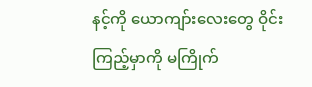နင့်ကို ယောကျာ်းလေးတွေ ဝိုင်းကြည့်မှာကို မကြိုက်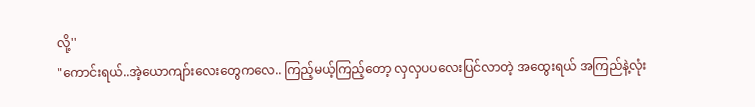လို့''
"ကောင်းရယ်..အဲ့ယောကျာ်းလေးတွေကလေ.. ကြည့်မယ့်ကြည့်တော့ လှလှပပလေးပြင်လာတဲ့ အထွေးရယ် အကြည်နဲ့လုံး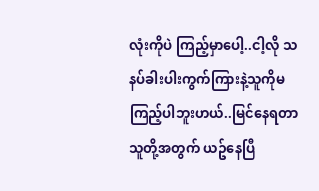လုံးကိုပဲ ကြည့်မှာပေါ့..ငါ့လို သနပ်ခါးပါးကွက်ကြားနဲ့သူကိုမကြည့်ပါဘူးဟယ်..မြင်နေရတာ သူတို့အတွက် ယဥ်နေပြီ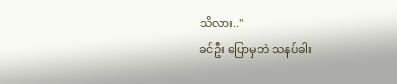သိလား..''
ခင်ဦး ပြောမှဘဲ သနပ်ခါး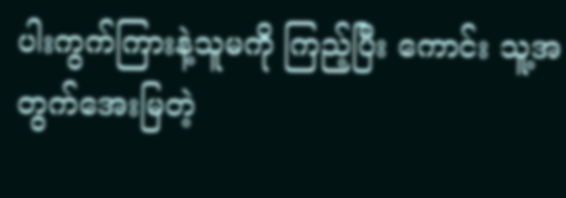ပါးကွက်ကြားနဲ့သူမကို ကြည့်ပြီး ကောင်း သူ့အတွက်အေးမြတဲ့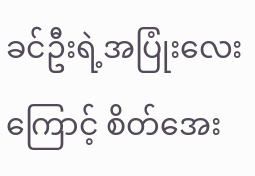ခင်ဦးရဲ့အပြုံးလေးကြောင့် စိတ်အေး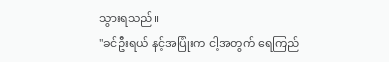သွားရသည်။
"ခင်ဦးရယ် နင့်အပြုံးက ငါ့အတွက် ရေကြည်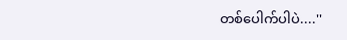တစ်ပေါက်ပါပဲ....''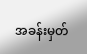အခန်းမှတ်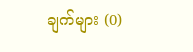ချက်များ (0)